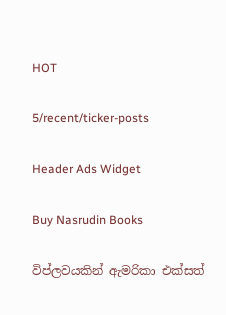HOT

5/recent/ticker-posts

Header Ads Widget

Buy Nasrudin Books

විප්ලවයකින් ඇමරිකා එක්සත්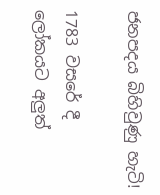ජනපදය බිහිවුණු හැටි!

1783 වසරේ දී ලෝකයට අලුත්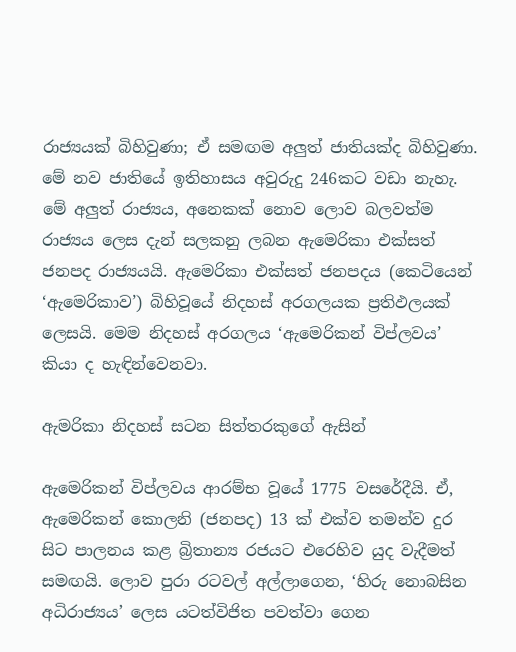රාජ්‍යයක් බිහිවුණා; ඒ සමඟම අලුත් ජාතියක්ද බිහිවුණා. මේ නව ජාතියේ ඉතිහාසය අවුරුදු 246කට වඩා නැහැ. මේ අලුත් රාජ්‍යය, අනෙකක් නොව ලොව බලවත්ම රාජ්‍යය ලෙස දැන් සලකනු ලබන ඇමෙරිකා එක්සත් ජනපද රාජ්‍යයයි. ඇමෙරිකා එක්සත් ජනපදය (කෙටියෙන් ‘ඇමෙරිකාව’) බිහිවූයේ නිදහස් අරගලයක ප්‍රතිඵලයක් ලෙසයි. මෙම නිදහස් අරගලය ‘ඇමෙරිකන් විප්ලවය’ කියා ද හැඳින්වෙනවා.

ඇමරිකා නිදහස් සටන සිත්තරකුගේ ඇසින්

ඇමෙරිකන් විප්ලවය ආරම්භ වූයේ 1775 වසරේදීයි. ඒ, ඇමෙරිකන් කොලනි (ජනපද) 13 ක් එක්ව තමන්ව දුර සිට පාලනය කළ බ්‍රිතාන්‍ය රජයට එරෙහිව යුද වැදීමත් සමඟයි. ලොව පුරා රටවල් අල්ලාගෙන, ‘හිරු නොබසින අධිරාජ්‍යය’ ලෙස යටත්විජිත පවත්වා ගෙන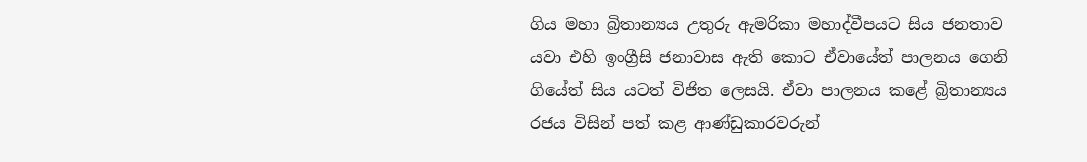ගිය මහා බ්‍රිතාන්‍යය උතුරු ඇමරිකා මහාද්වීපයට සිය ජනතාව යවා එහි ඉංග්‍රීසි ජනාවාස ඇති කොට ඒවායේත් පාලනය ගෙනි ගියේත් සිය යටත් විජිත ලෙසයි. ඒවා පාලනය කළේ බ්‍රිතාන්‍යය රජය විසින් පත් කළ ආණ්ඩුකාරවරුන්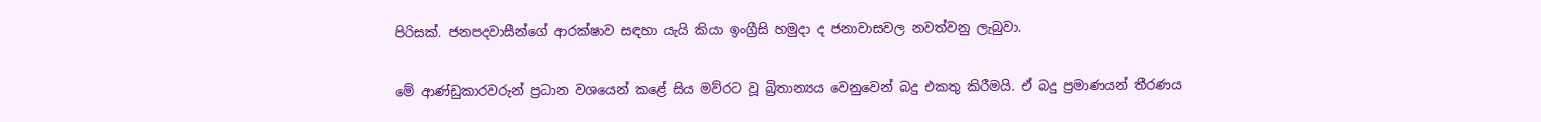පිරිසක්. ජනපදවාසීන්ගේ ආරක්ෂාව සඳහා යැයි කියා ඉංග්‍රීසි හමුදා ද ජනාවාසවල නවත්වනු ලැබුවා.

මේ ආණ්ඩුකාරවරුන් ප්‍රධාන වශයෙන් කළේ සිය මව්රට වූ බ්‍රිතාන්‍යය වෙනුවෙන් බදු එකතු කිරීමයි. ඒ බදු ප්‍රමාණයන් තීරණය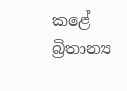කළේ බ්‍රිතාන්‍ය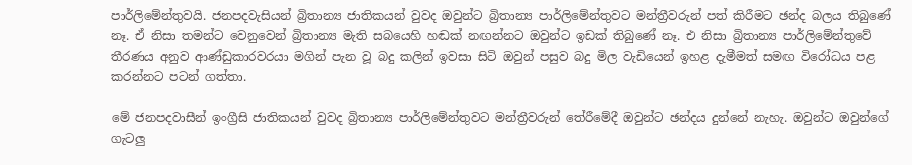පාර්ලිමේන්තුවයි. ජනපදවැසියන් බ්‍රිතාන්‍ය ජාතිකයන් වුවද ඔවුන්ට බ්‍රිතාන්‍ය පාර්ලිමේන්තුවට මන්ත්‍රීවරුන් පත් කිරීමට ඡන්ද බලය තිබුණේ නෑ. ඒ නිසා තමන්ට වෙනුවෙන් බ්‍රිතාන්‍ය මැති සබයෙහි හඬක් නඟන්නට ඔවුන්ට ඉඩක් තිබුණේ නෑ. එ නිසා බ්‍රිතාන්‍ය පාර්ලිමේන්තුවේ තීරණය අනුව ආණ්ඩුකාරවරයා මගින් පැන වූ බදු කලින් ඉවසා සිටි ඔවුන් පසුව බදු මිල වැඩියෙන් ඉහළ දැමීමත් සමඟ විරෝධය පළ කරන්නට පටන් ගත්තා.

මේ ජනපදවාසීන් ඉංග්‍රීසි ජාතිකයන් වුවද බ්‍රිතාන්‍ය පාර්ලිමේන්තුවට මන්ත්‍රීවරුන් තේරීමේදී ඔවුන්ට ඡන්දය දුන්නේ නැහැ. ඔවුන්ට ඔවුන්ගේ ගැටලු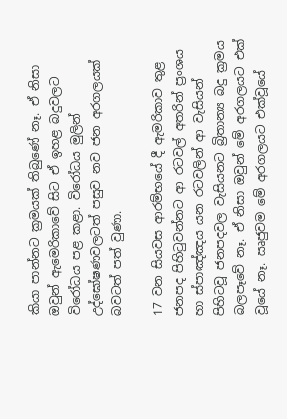කියා පාන්නට ක්‍රමයක් තිබුණේ නෑ. ඒ නිසා ඔවුන් ඇමෙරිකාවේ සිට ඒ ඉහළ බදුවලට විරෝධය පළ කළා. විරෝධය මුලින් උද්ඝෝෂණවලටත් පසුව නව ජන අරගලයක් බවටත් පත් වුණා.

17 වන සියවස ආරම්භයේ දී ඇමරිකාව තුළ ජනපද පිහිටුවන්නට ආ රටවල් අතරින් ප්‍රංශය හා ස්පාඤ්ඤය යන රටවලින් ආ වැසියන් පිහිටවූ ජනපදවල වැසියනට බ්‍රිතාන්‍ය බදු ක්‍රමය බලපෑවේ නෑ. ඒ නිසා ඔවුන් මේ අරගලයට එක් වූයේ නෑ. ඍජුවම මේ අරගලයට එක්වූයේ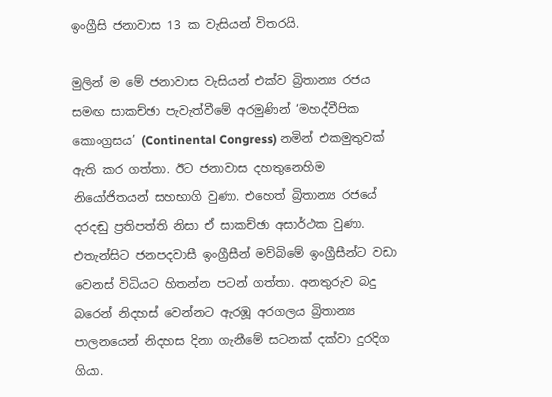ඉංග්‍රීසි ජනාවාස 13 ක වැසියන් විතරයි.

මුලින් ම මේ ජනාවාස වැසියන් එක්ව බ්‍රිතාන්‍ය රජය සමඟ සාකච්ඡා පැවැත්වීමේ අරමුණින් ‘මහද්වීපික කොංග්‍රසය’ (Continental Congress) නමින් එකමුතුවක් ඇති කර ගත්තා. ඊට ජනාවාස දහතුනෙහිම නියෝජිතයන් සහභාගි වුණා. එහෙත් බ්‍රිතාන්‍ය රජයේ දරදඬු ප්‍රතිපත්ති නිසා ඒ සාකච්ඡා අසාර්ථක වුණා. එතැන්සිට ජනපදවාසී ඉංග්‍රීසීන් මව්බිමේ ඉංග්‍රීසීන්ට වඩා වෙනස් විධියට හිතන්න පටන් ගත්තා. අනතුරුව බදු බරෙන් නිදහස් වෙන්නට ඇරඹූ අරගලය බ්‍රිතාන්‍ය පාලනයෙන් නිදහස දිනා ගැනීමේ සටනක් දක්වා දුරදිග ගියා.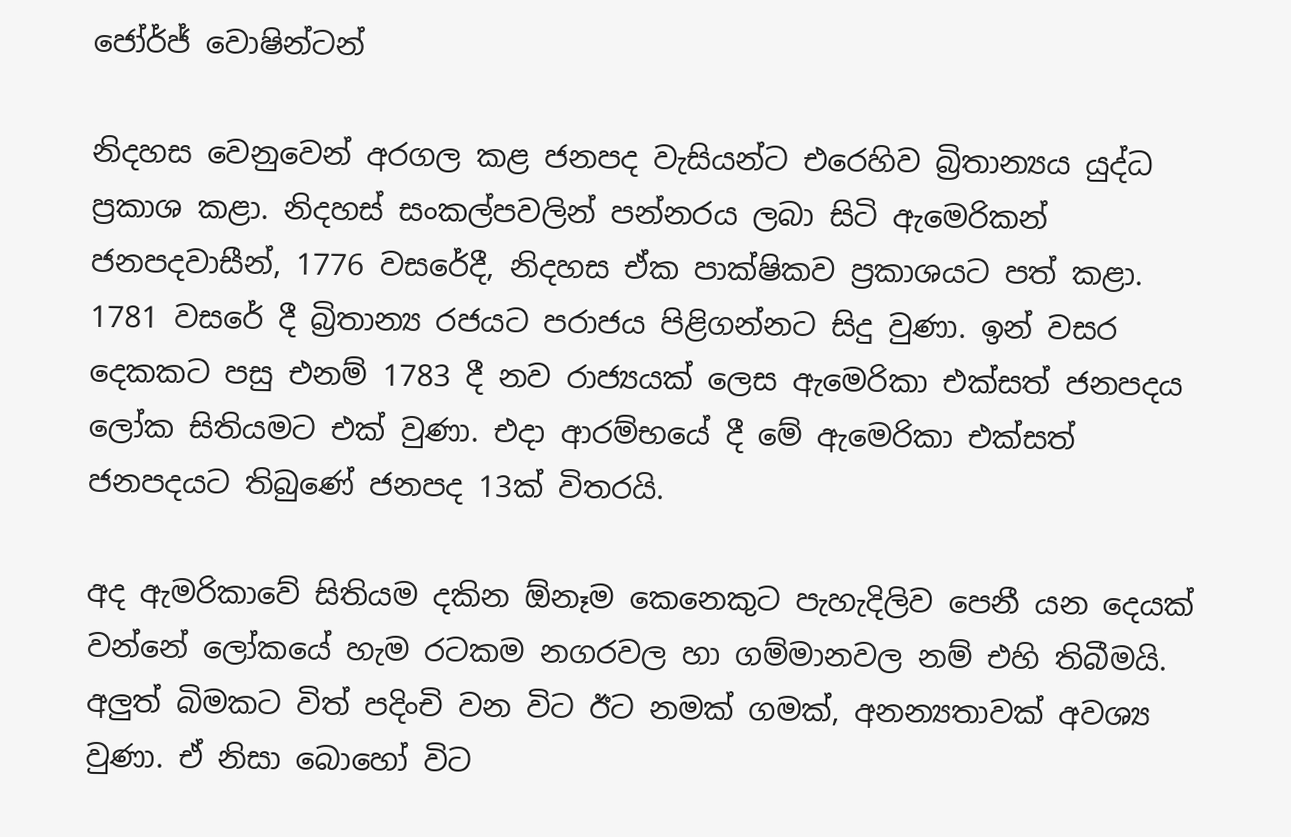ජෝර්ජ් වොෂින්ටන්

නිදහස වෙනුවෙන් අරගල කළ ජනපද වැසියන්ට එරෙහිව බ්‍රිතාන්‍යය යුද්ධ ප්‍රකාශ කළා. නිදහස් සංකල්පවලින් පන්නරය ලබා සිටි ඇමෙරිකන් ජනපදවාසීන්, 1776 වසරේදී, නිදහස ඒක පාක්ෂිකව ප්‍රකාශයට පත් කළා. 1781 වසරේ දී බ්‍රිතාන්‍ය රජයට පරාජය පිළිගන්නට සිදු වුණා. ඉන් වසර දෙකකට පසු එනම් 1783 දී නව රාජ්‍යයක් ලෙස ඇමෙරිකා එක්සත් ජනපදය ලෝක සිතියමට එක් වුණා. එදා ආරම්භයේ දී මේ ඇමෙරිකා එක්සත් ජනපදයට තිබුණේ ජනපද 13ක් විතරයි.

අද ඇමරිකාවේ සිතියම දකින ඕනෑම කෙනෙකුට පැහැදිලිව පෙනී යන දෙයක් වන්නේ ලෝකයේ හැම රටකම නගරවල හා ගම්මානවල නම් එහි තිබීමයි. අලුත් බිමකට විත් පදිංචි වන විට ඊට නමක් ගමක්, අනන්‍යතාවක් අවශ්‍ය වුණා. ඒ නිසා බොහෝ විට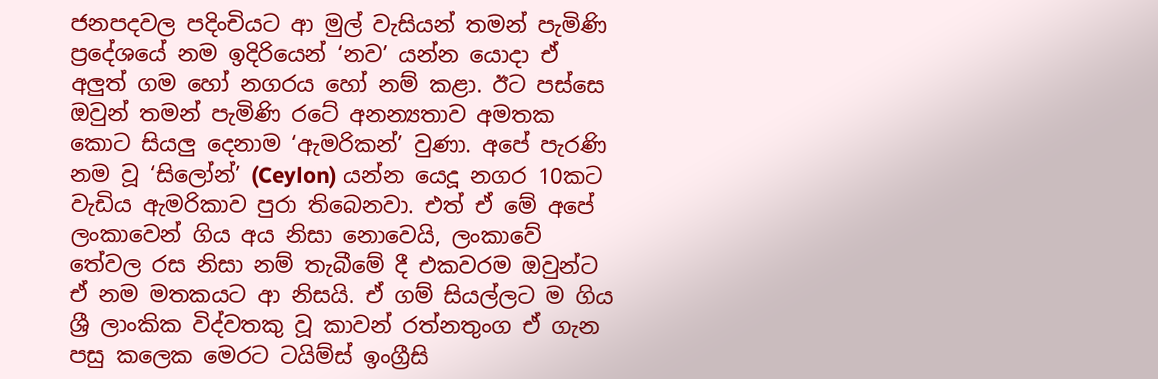ජනපදවල පදිංචියට ආ මුල් වැසියන් තමන් පැමිණි ප්‍රදේශයේ නම ඉදිරියෙන් ‘නව’ යන්න යොදා ඒ අලුත් ගම හෝ නගරය හෝ නම් කළා. ඊට පස්සෙ ඔවුන් තමන් පැමිණි රටේ අනන්‍යතාව අමතක කොට සියලු දෙනාම ‘ඇමරිකන්’ වුණා. අපේ පැරණි නම වූ ‘සිලෝන්’ (Ceylon) යන්න යෙදූ නගර 10කට වැඩිය ඇමරිකාව පුරා තිබෙනවා. එත් ඒ මේ අපේ ලංකාවෙන් ගිය අය නිසා නොවෙයි, ලංකාවේ තේවල රස නිසා නම් තැබීමේ දී එකවරම ඔවුන්ට ඒ නම මතකයට ආ නිසයි. ඒ ගම් සියල්ලට ම ගිය ශ්‍රී ලාංකික විද්වතකු වූ කාවන් රත්නතුංග ඒ ගැන පසු කලෙක මෙරට ටයිම්ස් ඉංග්‍රීසි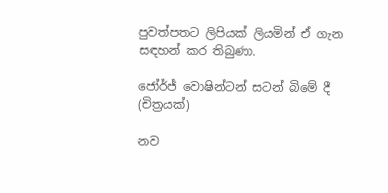පුවත්පතට ලිපියක් ලියමින් ඒ ගැන සඳහන් කර තිබුණා.

ජෝර්ජ් වොෂින්ටන් සටන් බිමේ දී (චිත්‍රයක්)

නව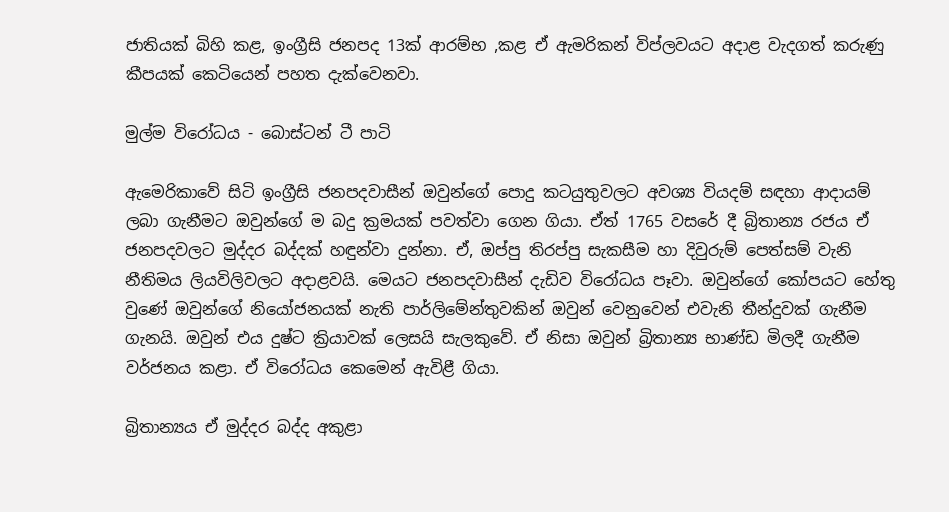ජාතියක් බිහි කළ, ඉංග්‍රීසි ජනපද 13ක් ආරම්භ ,කළ ඒ ඇමරිකන් විප්ලවයට අදාළ වැදගත් කරුණු කීපයක් කෙටියෙන් පහත දැක්වෙනවා.

මුල්ම විරෝධය - බොස්ටන් ටී පාටි

ඇමෙරිකාවේ සිටි ඉංග්‍රීසි ජනපදවාසීන් ඔවුන්ගේ පොදු කටයුතුවලට අවශ්‍ය වියදම් සඳහා ආදායම් ලබා ගැනීමට ඔවුන්ගේ ම බදු ක්‍රමයක් පවත්වා ගෙන ගියා. ඒත් 1765 වසරේ දී බ්‍රිතාන්‍ය රජය ඒ ජනපදවලට මුද්දර බද්දක් හඳුන්වා දුන්නා. ඒ, ඔප්පු තිරප්පු සැකසීම හා දිවුරුම් පෙත්සම් වැනි නීතිමය ලියවිලිවලට අදාළවයි. මෙයට ජනපදවාසීන් දැඩිව විරෝධය පෑවා. ඔවුන්ගේ කෝපයට හේතු වුණේ ඔවුන්ගේ නියෝජනයක් නැති පාර්ලිමේන්තුවකින් ඔවුන් වෙනුවෙන් එවැනි තීන්දුවක් ගැනීම ගැනයි. ඔවුන් එය දුෂ්ට ක්‍රියාවක් ලෙසයි සැලකුවේ. ඒ නිසා ඔවුන් බ්‍රිතාන්‍ය භාණ්ඩ මිලදී ගැනීම වර්ජනය කළා. ඒ විරෝධය කෙමෙන් ඇවිළී ගියා.

බ්‍රිතාන්‍යය ඒ මුද්දර බද්ද අකුළා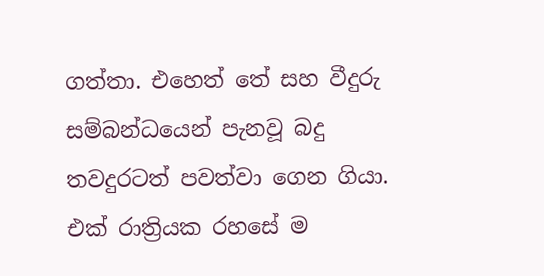ගත්තා. එහෙත් තේ සහ වීදුරු සම්බන්ධයෙන් පැනවූ බදු තවදුරටත් පවත්වා ගෙන ගියා. එක් රාත්‍රියක රහසේ ම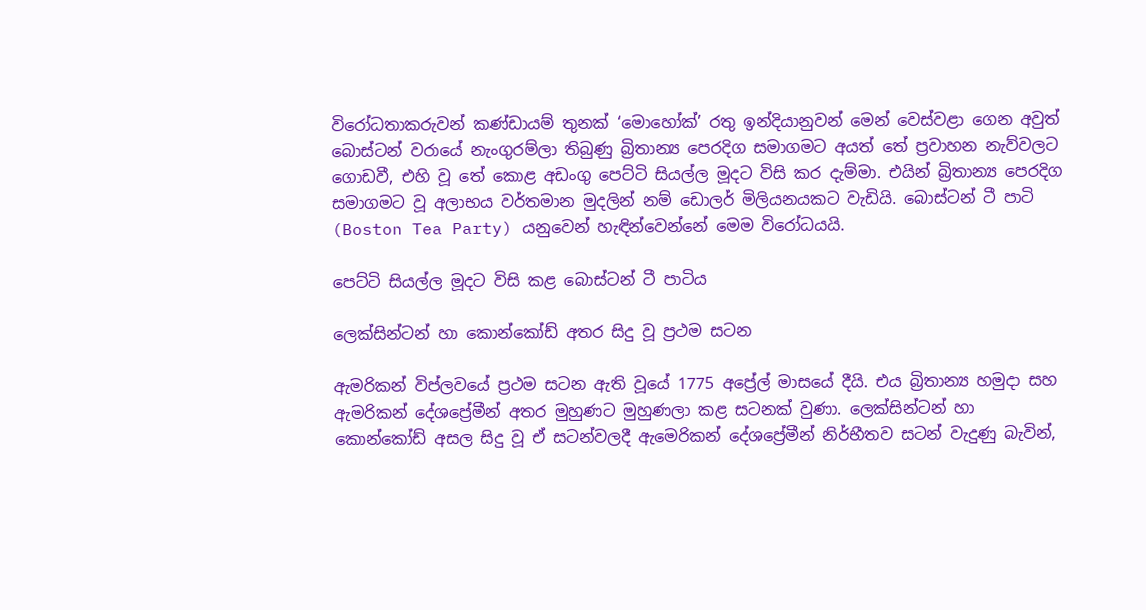විරෝධතාකරුවන් කණ්ඩායම් තුනක් ‘මොහෝක්’ රතු ඉන්දියානුවන් මෙන් වෙස්වළා ගෙන අවුත් බොස්ටන් වරායේ නැංගුරම්ලා තිබුණු බ්‍රිතාන්‍ය පෙරදිග සමාගමට අයත් තේ ප්‍රවාහන නැව්වලට ගොඩවී, එහි වූ තේ කොළ අඩංගු පෙට්ටි සියල්ල මූදට විසි කර දැම්මා. එයින් බ්‍රිතාන්‍ය පෙරදිග සමාගමට වූ අලාභය වර්තමාන මුදලින් නම් ඩොලර් මිලියනයකට වැඩියි. බොස්ටන් ටී පාටි (Boston Tea Party) යනුවෙන් හැඳින්වෙන්නේ මෙම විරෝධයයි.

පෙට්ටි සියල්ල මූදට විසි කළ බොස්ටන් ටී පාටිය

ලෙක්සින්ටන් හා කොන්කෝඩ් අතර සිදු වූ ප්‍රථම සටන

ඇමරිකන් විප්ලවයේ ප්‍රථම සටන ඇති වූයේ 1775 අප්‍රේල් මාසයේ දීයි. එය බ්‍රිත‍ාන්‍ය හමුදා සහ ඇමරිකන් දේශප්‍රේමීන් අතර මුහුණට මුහුණලා කළ සටනක් වුණා. ලෙක්සින්ටන් හා කොන්කෝඩ් අසල සිදු වූ ඒ සටන්වලදී ඇමෙරිකන් දේශප්‍රේමීන් නිර්භීතව සටන් වැදුණු බැවින්,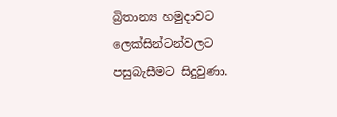බ්‍රිතාන්‍ය හමුදාවට ලෙක්සින්ටන්වලට පසුබැසීමට සිදුවුණා.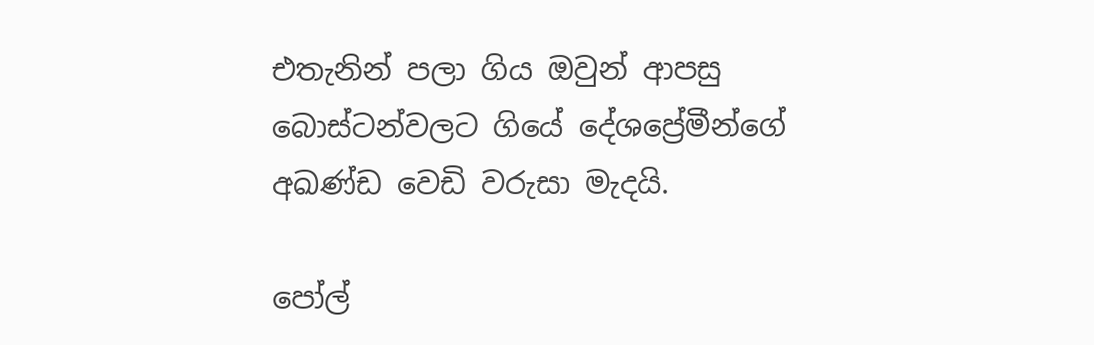එතැනින් පලා ගිය ඔවුන් ආපසු බොස්ටන්වලට ගියේ දේශප්‍රේමීන්ගේ අඛණ්ඩ වෙඩි වරුසා මැදයි.

පෝල්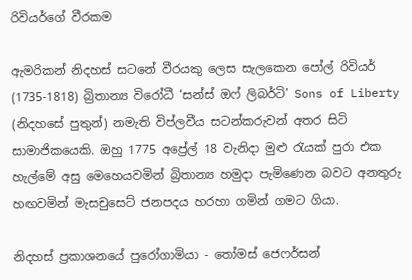රිවියර්ගේ වීරකම

ඇමරිකන් නිදහස් සටනේ වීරයකු ලෙස සැලකෙන පෝල් රිවියර් (1735-1818) බ්‍රිතාන්‍ය විරෝධී ‘සන්ස් ඔෆ් ලිබර්ටි’ Sons of Liberty (නිදහසේ පුතුන්) නමැති විප්ලවීය සටන්කරුවන්‍ අතර සිටි සාමාජිකයෙකි. ඔහු 1775 අප්‍රේල් 18 වැනිදා මුළු රැයක් පුරා එක හැල්මේ අසු මෙහෙයවමින් බ්‍රිතාන්‍ය හමුදා පැමිණෙන බවට අනතුරු හඟවමින් මැසචුසෙට් ජනපදය හරහා ගමින් ගමට ගියා.

නිදහස් ප්‍රකාශනයේ පුරෝගාමියා - තෝමස් ජෙෆර්සන්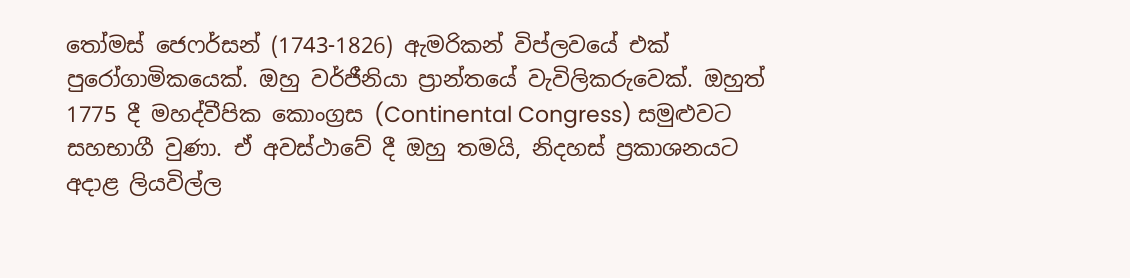තෝමස් ජෙෆර්සන් (1743-1826) ඇමරිකන් විප්ලවයේ එක් පුරෝගාමිකයෙක්. ඔහු වර්ජීනියා ප්‍රාන්තයේ වැවිලිකරුවෙක්. ඔහුත් 1775 දී මහද්වීපික කොංග්‍රස (Continental Congress) සමුළුවට සහභාගී වුණා. ඒ අවස්ථාවේ දී ඔහු තමයි, නිදහස් ප්‍රකාශනයට අදාළ ලියවිල්ල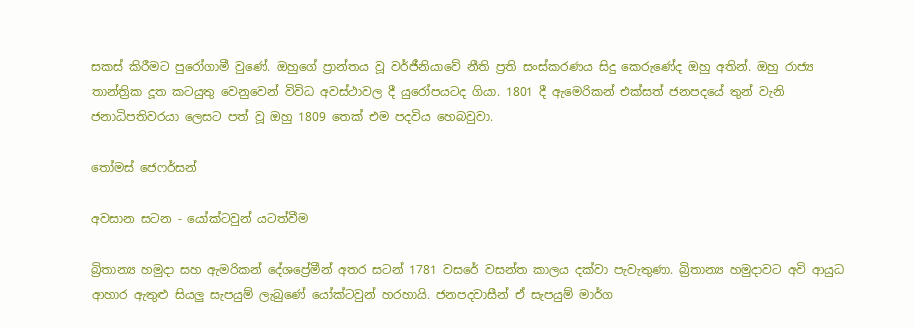සකස් කිරීමට පුරෝගාමී වුණේ. ඔහුගේ ප්‍රාන්තය වූ වර්ජීනියාවේ නීති ප්‍රති සංස්කරණය සිදු කෙරුණේද ඔහු අතින්. ඔහු රාජ්‍ය තාන්ත්‍රික දූත කටයුතු වෙනුවෙන් විවිධ අවස්ථාවල දී යුරෝපයටද ගියා. 1801 දී ඇමෙරිකන් එක්සත් ජනපදයේ තුන් වැනි ජනාධිපතිවරයා ලෙසට පත් වූ ඔහු 1809 තෙක් එම පදවිය හෙබවුවා.

තෝමස් ජෙෆර්සන්

අවසාන සටන - යෝක්ටවුන් යටත්වීම

බ්‍රිත‍ාන්‍ය හමුදා සහ ඇමරිකන් දේශප්‍රේමීන් අතර සටන් 1781 වසරේ වසන්ත කාලය දක්වා පැවැතුණා. බ්‍රිතාන්‍ය හමුදාවට අවි ආයුධ ආහාර ඇතුළු සියලු සැපයුම් ලැබුණේ යෝක්ටවුන් හරහායි. ජනපදවාසීන් ඒ සැපයුම් මාර්ග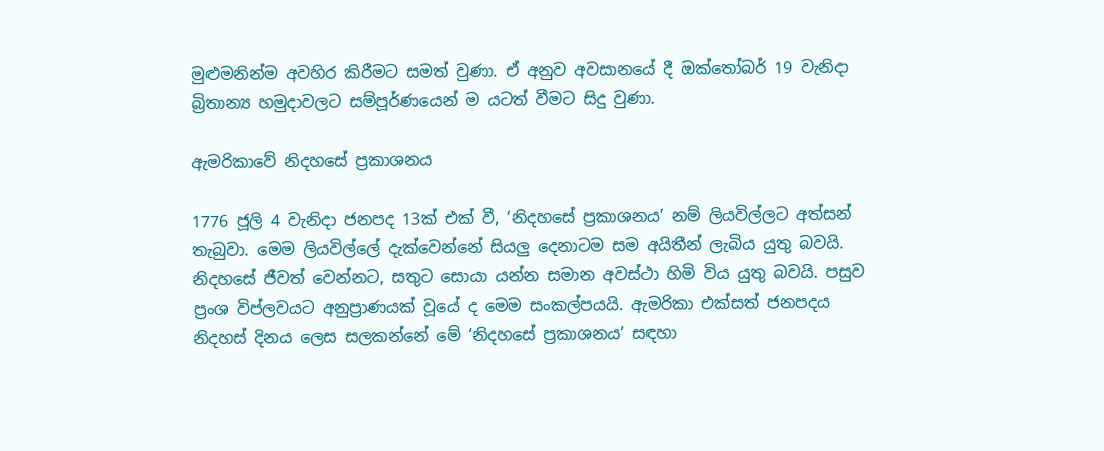මුළුමනින්ම අවහිර කිරීමට සමත් වුණා. ඒ අනුව අවසානයේ දී ඔක්තෝබර් 19 වැනිදා බ්‍රිතාන්‍ය හමුදාවලට සම්පූර්ණයෙන් ම යටත් වීමට සිදු වුණා.

ඇමරිකාවේ නිදහසේ ප්‍රකාශනය

1776 ජූලි 4 වැනිදා ජනපද 13ක් එක් වී, ‘නිදහසේ ප්‍රකාශනය’ නම් ලියවිල්ලට අත්සන් තැබුවා. මෙම ලියවිල්ලේ දැක්වෙන්නේ සියලු දෙනාටම සම අයිතීන් ලැබිය යුතු බවයි. නිදහසේ ජීවත් වෙන්නට, සතුට සොයා යන්න සමාන අවස්ථා හිමි විය යුතු බවයි. පසුව ප්‍රංශ විප්ලවයට අනුප්‍රාණයක් වූයේ ද මෙම සංකල්පයයි. ඇමරිකා එක්සත් ජනපදය නිදහස් දිනය ලෙස සලකන්නේ මේ ‘නිදහසේ ප්‍රකාශනය’ සඳහා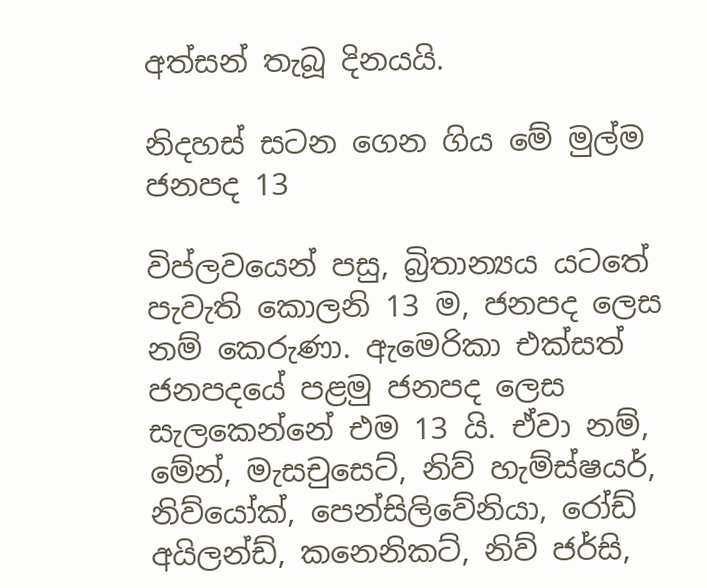අත්සන් තැබූ දිනයයි.

නිදහස් සටන ගෙන ගිය මේ මුල්ම ජනපද 13

විප්ලවයෙන් පසු, බ්‍රිතාන්‍යය යටතේ පැවැති කොලනි 13 ම, ජනපද ලෙස නම් කෙරුණා. ඇමෙරිකා එක්සත් ජනපදයේ පළමු ජනපද ලෙස සැලකෙන්නේ එම 13 යි. ඒවා නම්, මේන්, මැසචුසෙට්, නිව් හැම්ස්ෂයර්, නිව්යෝක්, පෙන්සිලිවේනියා, රෝඩ් අයිලන්ඩ්, කනෙනිකට්, නිව් ජර්සි,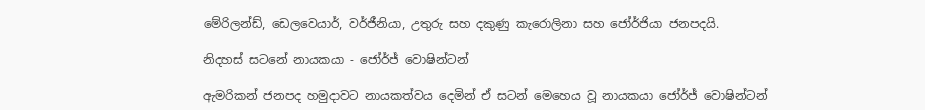මේරිලන්ඩ්, ඩෙලවෙයාර්, වර්ජීනියා, උතුරු සහ දකුණු කැරොලිනා සහ ජෝර්ජියා ජනපදයි.

නිදහස් සටනේ නායකයා - ජෝර්ජ් වොෂින්ටන්

ඇමරිකන් ජනපද හමුදාවට නායකත්වය දෙමින් ඒ සටන් මෙහෙය වූ නායකයා ජෝර්ජ් වොෂින්ටන්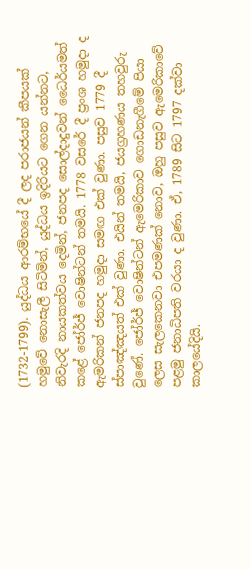(1732-1799). යුද්ධය ආරම්භයේ දී ලද පරාජයන් කීපයක් හමුවේ නොසැලී සිටිමින්, යුද්ධය ඉදිරියට ගෙන යන්නට, නිවැරදි නායකත්වය දෙමින්, ජනපද සොල්දාදුවන් ධෛර්යමත් කළේ ජෝර්ජ් වොෂින්ටන් තමයි. 1778 වසරේ දී ප්‍රංශ හමුදා ද ඇමරිකන් ජනපද හමුදා සමඟ එක් වුණා. පසුව 1779 දී ස්පාඤ්ඤයත් එක් වුණා. එයින් තමයි, ජයග්‍රහණය තහවුරු වුණේ. ජෝර්ජ් වොෂින්ටන් ඇමෙරිකාව ගොඩනැගීමේ පියා ලෙස සැලකෙනවා එපමණක් නොව, ඔහු පසුව ඇමෙරිකාවේ පළමු ජනාධිපති වරයා ද වුණා. ඒ, 1789 සිට 1797 දක්වා කාලයේදියි.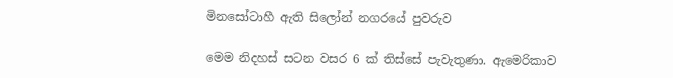මිනසෝටාහී ඇති සිලෝන් නගරයේ පුවරුව

මෙම නිදහස් සටන වසර 6 ක් තිස්සේ පැවැතුණා. ඇමෙරිකාව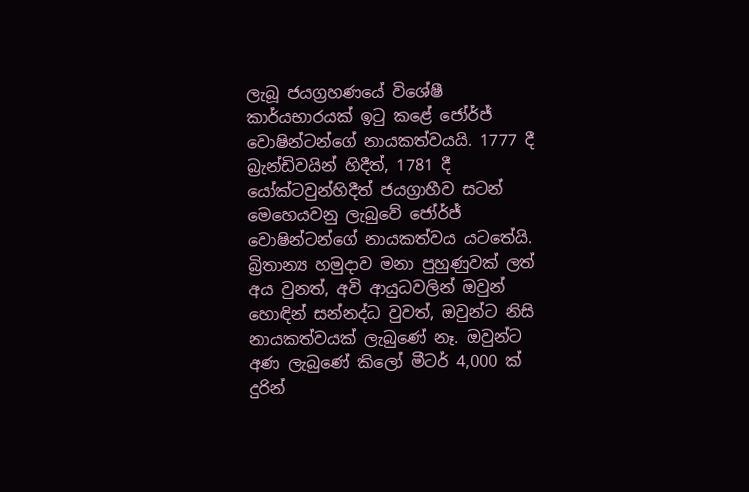ලැබූ ජයග්‍රහණයේ විශේෂී කාර්යභාරයක් ඉටු කළේ ජෝර්ජ් වොෂින්ටන්ගේ නායකත්වයයි. 1777 දී බ්‍රැන්ඩිවයින් හිදීත්, 1781 දී යෝක්ටවුන්හිදීත් ජයග්‍රාහීව සටන් මෙහෙයවනු ලැබුවේ ජෝර්ජ් වොෂින්ටන්ගේ නායකත්වය යටතේයි. බ්‍රිතාන්‍ය හමුදාව මනා පුහුණුවක් ලත් අය වුනත්, අවි ආයුධවලින් ඔවුන් හොඳින් සන්නද්ධ වුවත්, ඔවුන්ට නිසි නායකත්වයක් ලැබුණේ නෑ. ඔවුන්ට අණ ලැබුණේ කිලෝ මීටර් 4,000 ක් දුරින්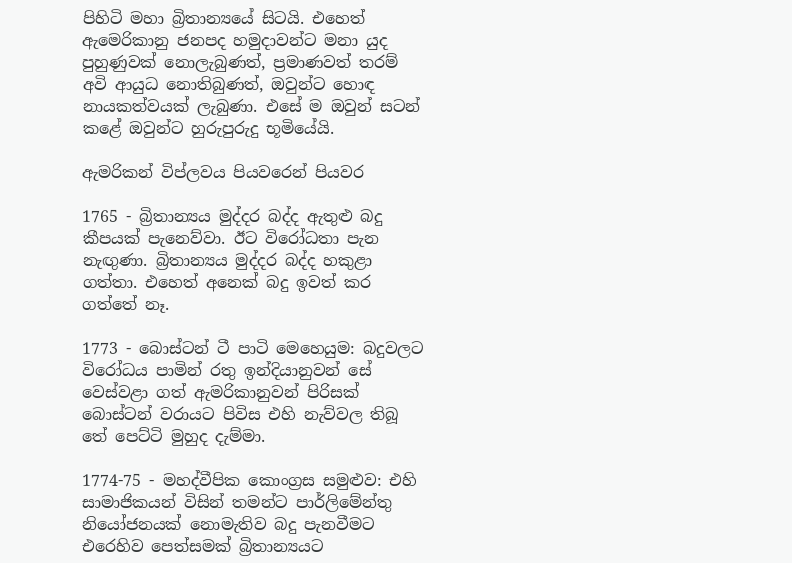පිහිටි මහා බ්‍රිතාන්‍යයේ සිටයි. එහෙත් ඇමෙරිකානු ජනපද හමුදාවන්ට මනා යුද පුහුණුවක් නොලැබුණත්, ප්‍රමාණවත් තරම් අවි ආයුධ නොතිබුණත්, ඔවුන්ට හොඳ නායකත්වයක් ලැබුණා. එසේ ම ඔවුන් සටන් කළේ ඔවුන්ට හුරුපුරුදු භූමියේයි.

ඇමරිකන් විප්ලවය පියවරෙන් පියවර

1765 - බ්‍රිතාන්‍යය මුද්දර බද්ද ඇතුළු බදු කීපයක් පැනෙව්වා. ඊට විරෝධතා පැන නැඟුණා. බ්‍රිතාන්‍යය මුද්දර බද්ද හකුළා ගත්තා. එහෙත් අනෙක් බදු ඉවත් කර ගත්තේ නෑ.

1773 - බොස්ටන් ටී පාටි මෙහෙයුම: බදුවලට විරෝධය පාමින් රතු ඉන්දියානුවන් සේ වෙස්වළා ගත් ඇමරිකානුවන් පිරිසක් බොස්ටන් වරායට පිවිස එහි නැව්වල තිබූ තේ පෙට්ටි මුහුද දැම්මා.

1774-75 - මහද්වීපික කොංග්‍රස සමුළුව: එහි සාමාජිකයන් විසින් තමන්ට පාර්ලිමේන්තු නියෝජනයක් නොමැතිව බදු පැනවීමට එරෙහිව පෙත්සමක් බ්‍රිතාන්‍යයට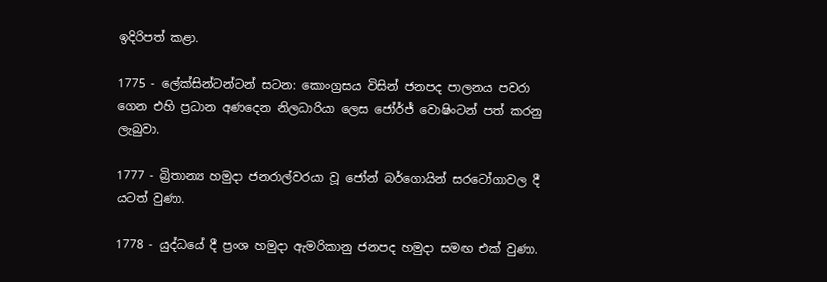ඉදිරිපත් කළා.

1775 - ලේක්සින්ටන්ටන් සටන: කොංග්‍රසය විසින් ජනපද පාලනය පවරා ගෙන එහි ප්‍රධාන අණදෙන නිලධාරියා ලෙස ජෝර්ජ් වොෂිංටන් පත් කරනු ලැබුවා.

1777 - බ්‍රිතාන්‍ය හමුදා ජනරාල්වරයා වූ ජෝන් බර්ගොයින් සරටෝගාවල දී යටත් වුණා.

1778 - යුද්ධයේ දී ප්‍රංශ හමුදා ඇමරිකානු ජනපද හමුදා සමඟ එක් වුණා.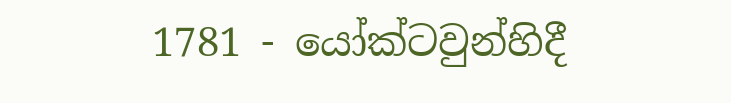1781 - යෝක්ටවුන්හිදී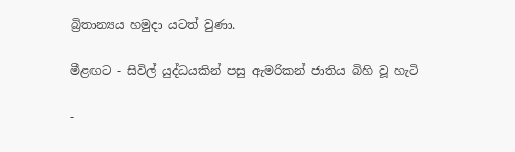බ්‍රිතාන්‍යය හමුදා යටත් වුණා.

මීළඟට - සිවිල් යුද්ධයකින් පසු ඇමරිකන් ජාතිය බිහි වූ හැටි

-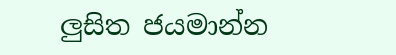ලුසිත ජයමාන්න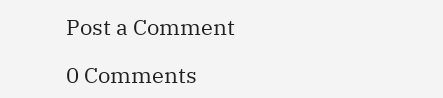Post a Comment

0 Comments